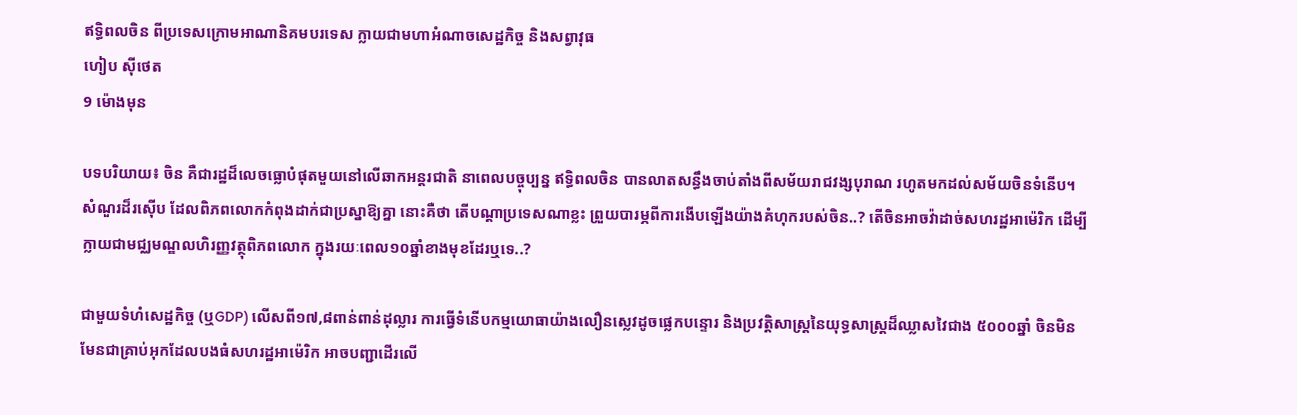ឥទ្ធិពលចិន ពីប្រទេសក្រោមអាណានិគមបរទេស ក្លាយជាមហាអំណាចសេដ្ឋកិច្ច និងសព្វាវុធ
ហៀប ស៊ីថេត
9 ម៉ោងមុន

បទបរិយាយ៖ ចិន គឺជារដ្ឋដ៏លេចធ្លោបំផុតមួយនៅលើឆាកអន្តរជាតិ នាពេលបច្ចុប្បន្ន ឥទ្ធិពលចិន បានលាតសន្ធឹងចាប់តាំងពីសម័យរាជវង្សបុរាណ រហូតមកដល់សម័យចិនទំនើប។ សំណួរដ៏រស៊ើប ដែលពិភពលោកកំពុងដាក់ជាប្រស្នាឱ្យគ្នា នោះគឺថា តើបណ្តាប្រទេសណាខ្លះ ព្រួយបារម្ភពីការងើបឡើងយ៉ាងគំហុករបស់ចិន..? តើចិនអាចវ៉ាដាច់សហរដ្ឋអាម៉េរិក ដើម្បីក្លាយជាមជ្ឈមណ្ឌលហិរញ្ញវត្ថុពិភពលោក ក្នុងរយៈពេល១០ឆ្នាំខាងមុខដែរឬទេ..?

ជាមួយទំហំសេដ្ឋកិច្ច (ឬGDP) លើសពី១៧,៨ពាន់ពាន់ដុល្លារ ការធ្វើទំនើបកម្មយោធាយ៉ាងលឿនស្លេវដូចផ្លេកបន្ទោរ និងប្រវត្តិសាស្ត្រនៃយុទ្ធសាស្ត្រដ៏ឈ្លាសវៃជាង ៥០០០ឆ្នាំ ចិនមិនមែនជាគ្រាប់អុកដែលបងធំសហរដ្ឋអាម៉េរិក អាចបញ្ជាដើរលើ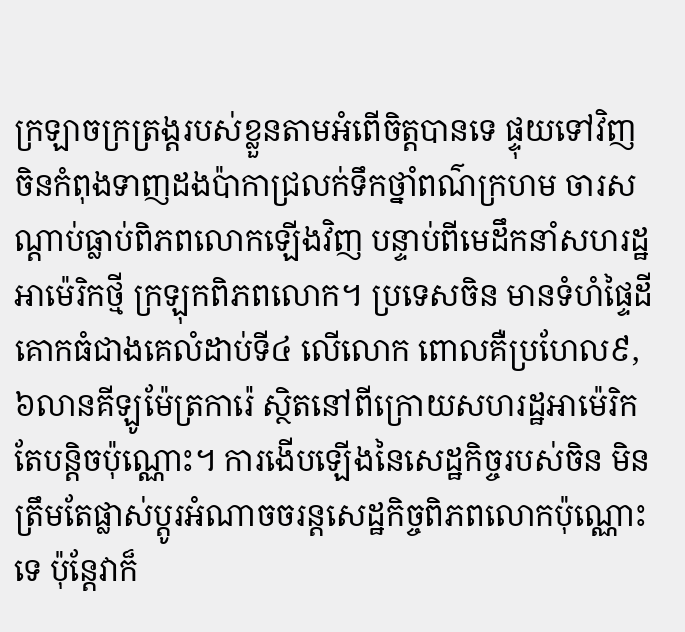ក្រឡាចក្រត្រង្តរបស់ខ្លួនតាមអំពើចិត្តបានទេ ផ្ទុយទៅវិញ ចិនកំពុងទាញដងប៉ាកាជ្រលក់ទឹកថ្នាំពណ៌ក្រហម ចារសណ្តាប់ធ្លាប់ពិភពលោកឡើងវិញ បន្ទាប់ពីមេដឹកនាំសហរដ្ឋអាម៉េរិកថ្មី ក្រឡុកពិភពលោក។ ប្រទេសចិន មានទំហំផ្ទៃដីគោកធំជាងគេលំដាប់ទី៤ លើលោក ពោលគឺប្រហែល៩,៦លានគីឡូម៉ែត្រការ៉េ ស្ថិតនៅពីក្រោយសហរដ្ឋអាម៉េរិកតែបន្តិចប៉ុណ្ណោះ។ ការងើបឡើងនៃសេដ្ឋកិច្ចរបស់ចិន មិនត្រឹមតែផ្លាស់ប្ដូរអំណាចចរន្តសេដ្ឋកិច្ចពិភពលោកប៉ុណ្ណោះទេ ប៉ុន្តែវាក៏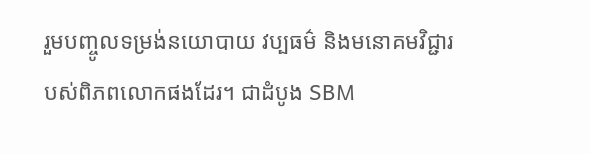រួមបញ្ចូលទម្រង់នយោបាយ វប្បធម៌ និងមនោគមវិជ្ជារបស់ពិភពលោកផងដែរ។ ជាដំបូង SBM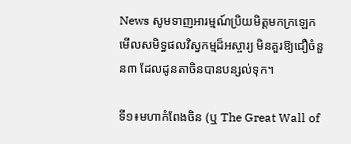News សូមទាញអារម្មណ៍ប្រិយមិត្តមកក្រឡេកមើលសមិទ្ធផលវិស្វកម្មដ៏អស្ចារ្យ មិនគួរឱ្យជឿចំនួន៣ ដែលដូនតាចិនបានបន្សល់ទុក។

ទី១៖មហាកំពែងចិន (ឬ The Great Wall of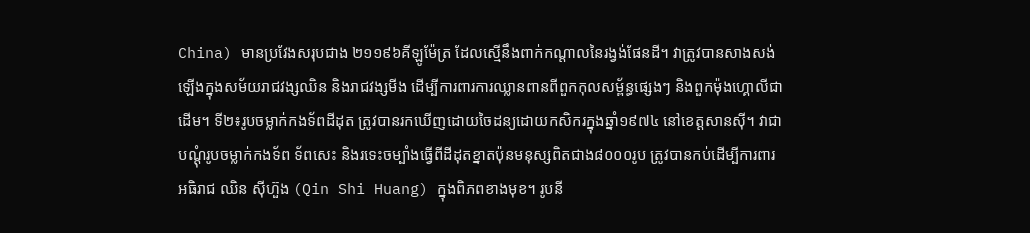China) មានប្រវែងសរុបជាង ២១១៩៦គីឡូម៉ែត្រ ដែលស្មើនឹងពាក់កណ្តាលនៃរង្វង់ផែនដី។ វាត្រូវបានសាងសង់ឡើងក្នុងសម័យរាជវង្សឈិន និងរាជវង្សមីង ដើម្បីការពារការឈ្លានពានពីពួកកុលសម្ព័ន្ធផ្សេងៗ និងពួកម៉ុងហ្គោលីជាដើម។ ទី២៖រូបចម្លាក់កងទ័ពដីដុត ត្រូវបានរកឃើញដោយចៃដន្យដោយកសិករក្នុងឆ្នាំ១៩៧៤ នៅខេត្តសានស៊ី។ វាជាបណ្តុំរូបចម្លាក់កងទ័ព ទ័ពសេះ និងរទេះចម្បាំងធ្វើពីដីដុតខ្នាតប៉ុនមនុស្សពិតជាង៨០០០រូប ត្រូវបានកប់ដើម្បីការពារអធិរាជ ឈិន ស៊ីហ៊ួង (Qin Shi Huang) ក្នុងពិភពខាងមុខ។ រូបនី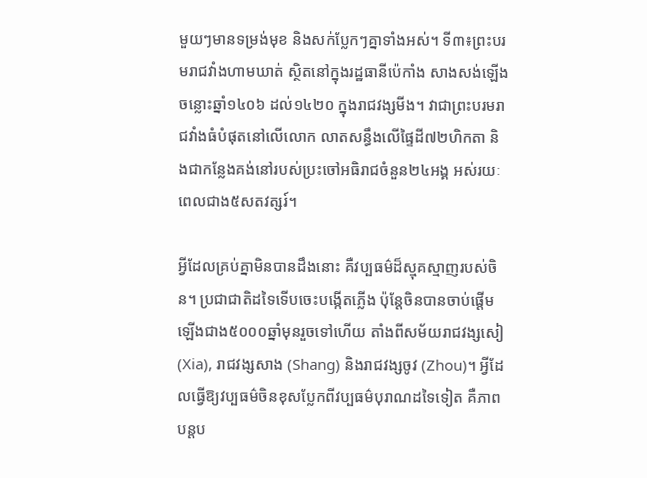មួយៗមានទម្រង់មុខ និងសក់ប្លែកៗគ្នាទាំងអស់។ ទី៣៖ព្រះបរមរាជវាំងហាមឃាត់ ស្ថិតនៅក្នុងរដ្ឋធានីប៉េកាំង សាងសង់ឡើងចន្លោះឆ្នាំ១៤០៦ ដល់១៤២០ ក្នុងរាជវង្សមីង។ វាជាព្រះបរមរាជវាំងធំបំផុតនៅលើលោក លាតសន្ធឹងលើផ្ទៃដី៧២ហិកតា និងជាកន្លែងគង់នៅរបស់ប្រះចៅអធិរាជចំនួន២៤អង្គ អស់រយៈពេលជាង៥សតវត្សរ៍។

អ្វីដែលគ្រប់គ្នាមិនបានដឹងនោះ គឺវប្បធម៌ដ៏ស្មុគស្មាញរបស់ចិន។ ប្រជាជាតិដទៃទើបចេះបង្កើតភ្លើង ប៉ុន្តែចិនបានចាប់ផ្តើមឡើងជាង៥០០០ឆ្នាំមុនរួចទៅហើយ តាំងពីសម័យរាជវង្សសៀ (Xia), រាជវង្សសាង (Shang) និងរាជវង្សចូវ (Zhou)។ អ្វីដែលធ្វើឱ្យវប្បធម៌ចិនខុសប្លែកពីវប្បធម៌បុរាណដទៃទៀត គឺភាពបន្តប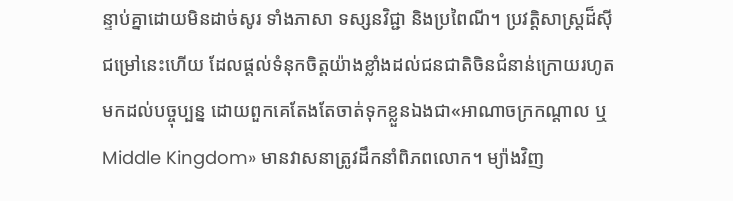ន្ទាប់គ្នាដោយមិនដាច់សូរ ទាំងភាសា ទស្សនវិជ្ជា និងប្រពៃណី។ ប្រវត្តិសាស្ត្រដ៏ស៊ីជម្រៅនេះហើយ ដែលផ្តល់ទំនុកចិត្តយ៉ាងខ្លាំងដល់ជនជាតិចិនជំនាន់ក្រោយរហូតមកដល់បច្ចុប្បន្ន ដោយពួកគេតែងតែចាត់ទុកខ្លួនឯងជា«អាណាចក្រកណ្តាល ឬ Middle Kingdom» មានវាសនាត្រូវដឹកនាំពិភពលោក។ ម្យ៉ាងវិញ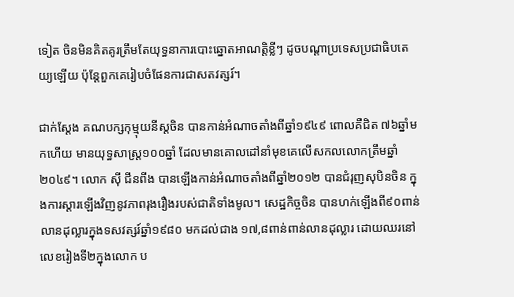ទៀត ចិនមិនគិតគូរត្រឹមតែយុទ្ធនាការបោះឆ្នោតអាណត្តិខ្លីៗ ដូចបណ្ដាប្រទេសប្រជាធិបតេយ្យឡើយ ប៉ុន្តែពួកគេរៀបចំផែនការជាសតវត្សរ៍។

ជាក់ស្តែង គណបក្សកុម្មុយនីស្ដចិន បានកាន់អំណាចតាំងពីឆ្នាំ១៩៤៩ ពោលគឺជិត ៧៦ឆ្នាំមកហើយ មានយុទ្ធសាស្ត្រ១០០ឆ្នាំ ដែលមានគោលដៅនាំមុខគេលើសកលលោកត្រឹមឆ្នាំ២០៤៩។ លោក ស៊ី ជីនពីង បានឡើងកាន់អំណាចតាំងពីឆ្នាំ២០១២ បានជំរុញសុបិនចិន ក្នុងការស្តារឡើងវិញនូវភាពរុងរឿងរបស់ជាតិទាំងមូល។ សេដ្ឋកិច្ចចិន បានហក់ឡើងពី៩០ពាន់លានដុល្លារក្នុងទសវត្សរ៍ឆ្នាំ១៩៨០ មកដល់ជាង ១៧,៨ពាន់ពាន់លានដុល្លារ ដោយឈរនៅលេខរៀងទី២ក្នុងលោក ប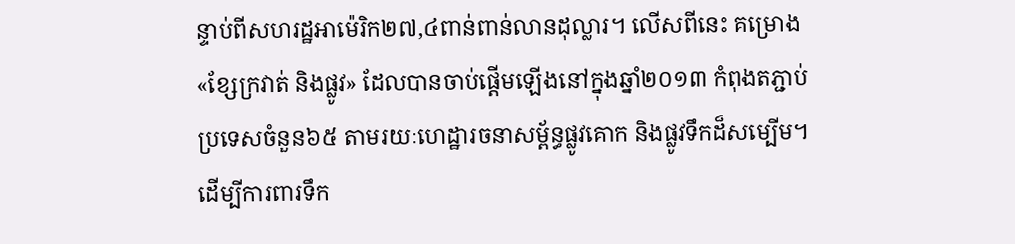ន្ទាប់ពីសហរដ្ឋអាម៉េរិក២៧,៤ពាន់ពាន់លានដុល្លារ។ លើសពីនេះ គម្រោង«ខ្សែក្រវាត់ និងផ្លូវ» ដែលបានចាប់ផ្តើមឡើងនៅក្នុងឆ្នាំ២០១៣ កំពុងតភ្ជាប់ប្រទេសចំនួន៦៥ តាមរយៈហេដ្ឋារចនាសម្ព័ន្ធផ្លូវគោក និងផ្លូវទឹកដ៏សម្បើម។ ដើម្បីការពារទឹក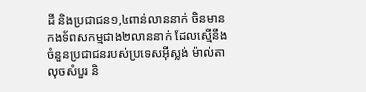ដី និងប្រជាជន១,៤ពាន់លាននាក់ ចិនមានកងទ័ពសកម្មជាង២លាននាក់ ដែលស្មើនឹងចំនួនប្រជាជនរបស់ប្រទេសអ៊ីស្លង់ ម៉ាល់តា លុចសំបួរ និ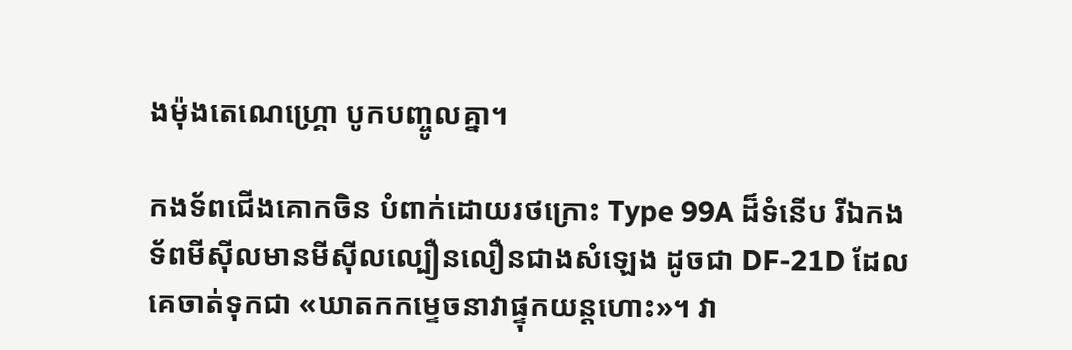ងម៉ុងតេណេហ្គ្រោ បូកបញ្ចូលគ្នា។

កងទ័ពជើងគោកចិន បំពាក់ដោយរថក្រោះ Type 99A ដ៏ទំនើប រីឯកងទ័ពមីស៊ីលមានមីស៊ីលល្បឿនលឿនជាងសំឡេង ដូចជា DF-21D ដែលគេចាត់ទុកជា «ឃាតកកម្ទេចនាវាផ្ទុកយន្តហោះ»។ វា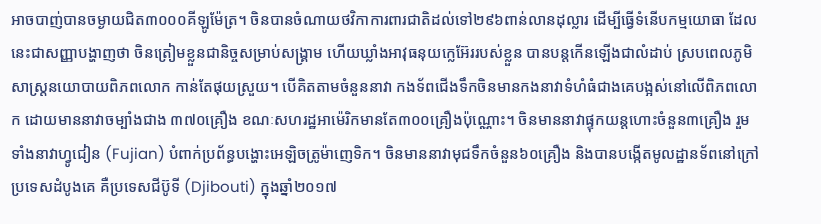អាចបាញ់បានចម្ងាយជិត៣០០០គីឡូម៉ែត្រ។ ចិនបានចំណាយថវិកាការពារជាតិដល់ទៅ២៩៦ពាន់លានដុល្លារ ដើម្បីធ្វើទំនើបកម្មយោធា ដែលនេះជាសញ្ញាបង្ហាញថា ចិនត្រៀមខ្លួនជានិច្ចសម្រាប់សង្គ្រាម ហើយឃ្លាំងអាវុធនុយក្លេអ៊ែររបស់ខ្លួន បានបន្តកើនឡើងជាលំដាប់ ស្របពេលភូមិសាស្ត្រនយោបាយពិភពលោក កាន់តែផុយស្រួយ។ បើគិតតាមចំនួននាវា កងទ័ពជើងទឹកចិនមានកងនាវាទំហំធំជាងគេបង្អស់នៅលើពិភពលោក ដោយមាននាវាចម្បាំងជាង ៣៧០គ្រឿង ខណៈសហរដ្ឋអាម៉េរិកមានតែ៣០០គ្រឿងប៉ុណ្ណោះ។ ចិនមាននាវាផ្ទុកយន្តហោះចំនួន៣គ្រឿង រួមទាំងនាវាហ្វូជៀន (Fujian) បំពាក់ប្រព័ន្ធបង្ហោះអេឡិចត្រូម៉ាញេទិក។ ចិនមាននាវាមុជទឹកចំនួន៦០គ្រឿង និងបានបង្កើតមូលដ្ឋានទ័ពនៅក្រៅប្រទេសដំបូងគេ គឺប្រទេសជីប៊ូទី (Djibouti) ក្នុងឆ្នាំ២០១៧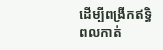ដើម្បីពង្រីកឥទ្ធិពលកាត់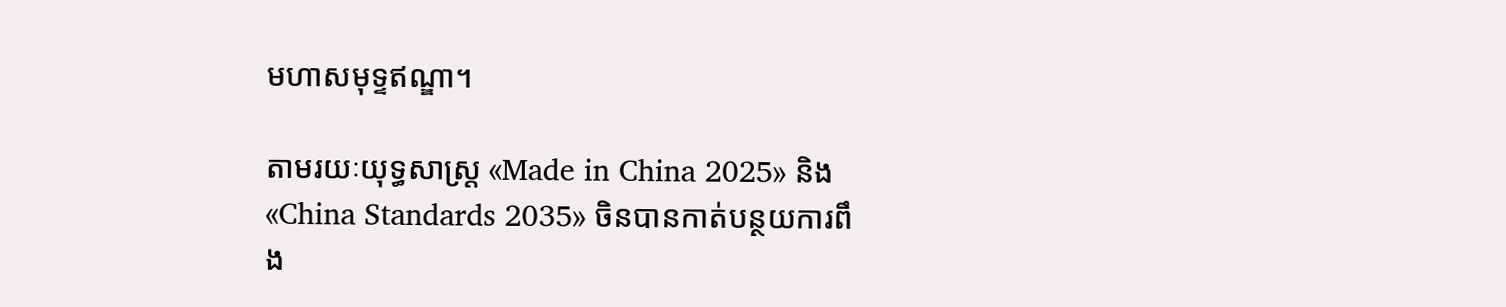មហាសមុទ្ទឥណ្ឌា។

តាមរយៈយុទ្ធសាស្ត្រ «Made in China 2025» និង «China Standards 2035» ចិនបានកាត់បន្ថយការពឹង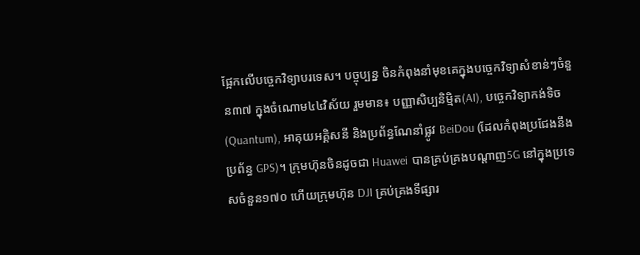ផ្អែកលើបច្ចេកវិទ្យាបរទេស។ បច្ចុប្បន្ន ចិនកំពុងនាំមុខគេក្នុងបច្ចេកវិទ្យាសំខាន់ៗចំនួន៣៧ ក្នុងចំណោម៤៤វិស័យ រួមមាន៖ បញ្ញាសិប្បនិម្មិត(AI), បច្ចេកវិទ្យាកង់ទិច(Quantum), អាគុយអគ្គិសនី និងប្រព័ន្ធណែនាំផ្លូវ BeiDou (ដែលកំពុងប្រជែងនឹងប្រព័ន្ធ GPS)។ ក្រុមហ៊ុនចិនដូចជា Huawei បានគ្រប់គ្រងបណ្តាញ5G នៅក្នុងប្រទេសចំនួន១៧០ ហើយក្រុមហ៊ុន DJI គ្រប់គ្រងទីផ្សារ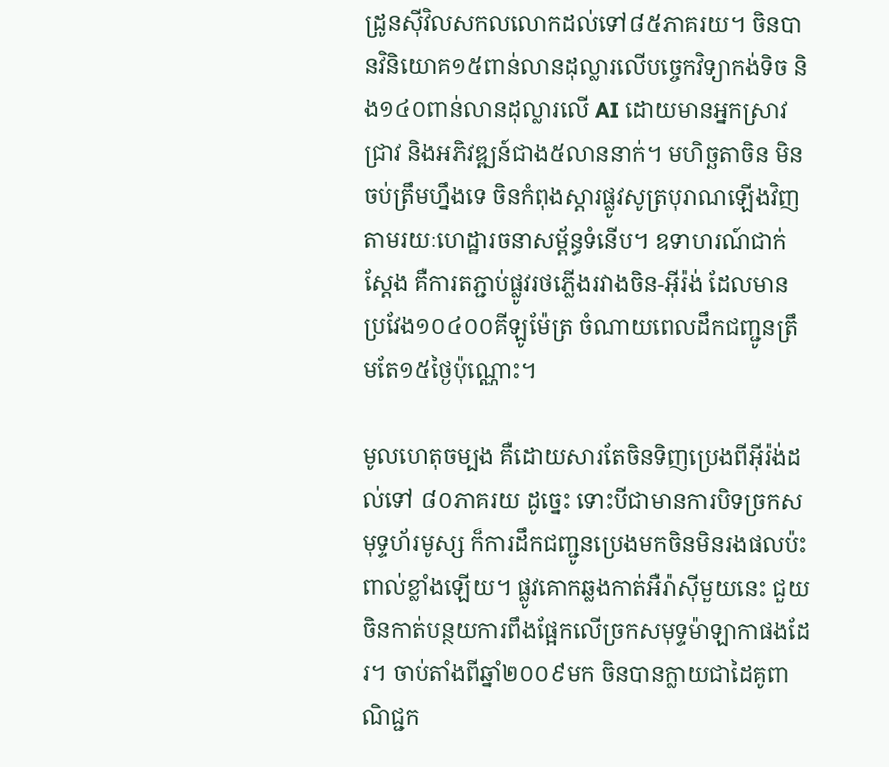ដ្រូនស៊ីវិលសកលលោកដល់ទៅ៨៥ភាគរយ។ ចិនបានវិនិយោគ១៥ពាន់លានដុល្លារលើបច្ចេកវិទ្យាកង់ទិច និង១៤០ពាន់លានដុល្លារលើ AI ដោយមានអ្នកស្រាវជ្រាវ និងអភិវឌ្ឍន៍ជាង៥លាននាក់។ មហិច្ឆតាចិន មិនចប់ត្រឹមហ្នឹងទេ ចិនកំពុងស្តារផ្លូវសូត្របុរាណឡើងវិញ តាមរយៈហេដ្ឋារចនាសម្ព័ន្ធទំនើប។ ឧទាហរណ៍ជាក់ស្តែង គឺការតភ្ជាប់ផ្លូវរថភ្លើងរវាងចិន-អ៊ីរ៉ង់ ដែលមានប្រវែង១០៤០០គីឡូម៉ែត្រ ចំណាយពេលដឹកជញ្ជូនត្រឹមតែ១៥ថ្ងៃប៉ុណ្ណោះ។

មូលហេតុចម្បង គឺដោយសារតែចិនទិញប្រេងពីអ៊ីរ៉ង់ដល់ទៅ ៨០ភាគរយ ដូច្នេះ ទោះបីជាមានការបិទច្រកសមុទ្ទហ័រមូស្ស ក៏ការដឹកជញ្ជូនប្រេងមកចិនមិនរងផលប៉ះពាល់ខ្លាំងឡើយ។ ផ្លូវគោកឆ្លងកាត់អឺរ៉ាស៊ីមួយនេះ ជួយចិនកាត់បន្ថយការពឹងផ្អែកលើច្រកសមុទ្ទម៉ាឡាកាផងដែរ។ ចាប់តាំងពីឆ្នាំ២០០៩មក ចិនបានក្លាយជាដៃគូពាណិជ្ជក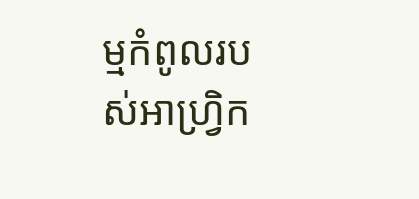ម្មកំពូលរបស់អាហ្វ្រិក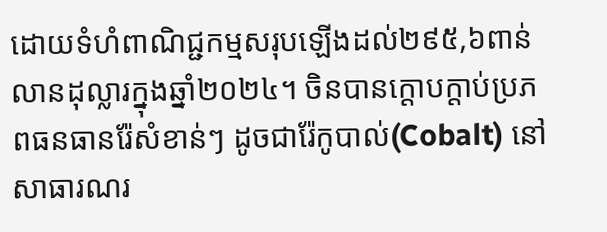ដោយទំហំពាណិជ្ជកម្មសរុបឡើងដល់២៩៥,៦ពាន់លានដុល្លារក្នុងឆ្នាំ២០២៤។ ចិនបានក្តោបក្តាប់ប្រភពធនធានរ៉ែសំខាន់ៗ ដូចជារ៉ែកូបាល់(Cobalt) នៅសាធារណរ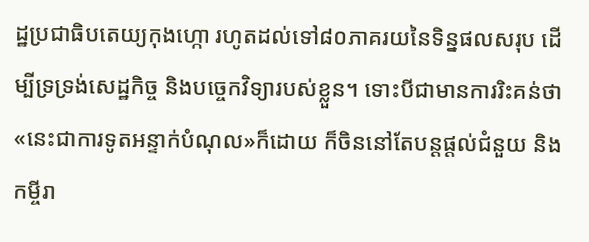ដ្ឋប្រជាធិបតេយ្យកុងហ្កោ រហូតដល់ទៅ៨០ភាគរយនៃទិន្នផលសរុប ដើម្បីទ្រទ្រង់សេដ្ឋកិច្ច និងបច្ចេកវិទ្យារបស់ខ្លួន។ ទោះបីជាមានការរិះគន់ថា«នេះជាការទូតអន្ទាក់បំណុល»ក៏ដោយ ក៏ចិននៅតែបន្តផ្តល់ជំនួយ និងកម្ចីរា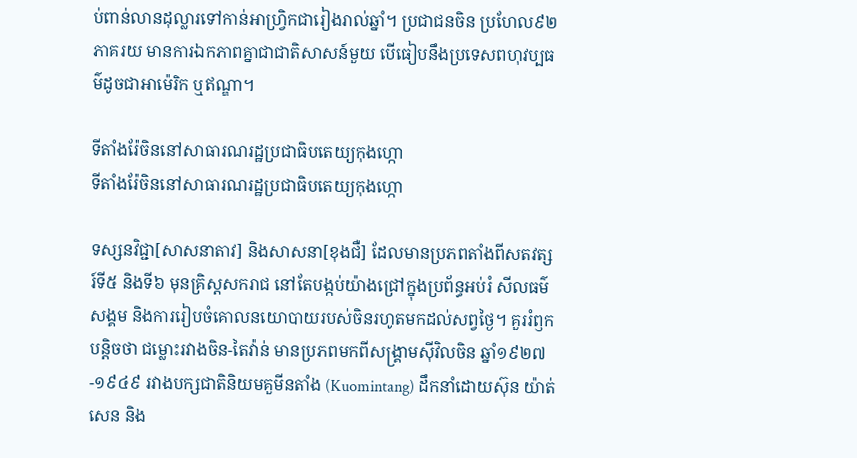ប់ពាន់លានដុល្លារទៅកាន់អាហ្វ្រិកជារៀងរាល់ឆ្នាំ។ ប្រជាជនចិន ប្រហែល៩២ភាគរយ មានការឯកភាពគ្នាជាជាតិសាសន៍មួយ បើធៀបនឹងប្រទេសពហុវប្បធម៌ដូចជាអាម៉េរិក ឬឥណ្ឌា។

ទីតាំងរ៉ែចិននៅសាធារណរដ្ឋប្រជាធិបតេយ្យកុងហ្កោ
ទីតាំងរ៉ែចិននៅសាធារណរដ្ឋប្រជាធិបតេយ្យកុងហ្កោ

ទស្សនវិជ្ជា[សាសនាតាវ] និងសាសនា[ខុងជឺ] ដែលមានប្រភពតាំងពីសតវត្សរ៍ទី៥ និងទី៦ មុនគ្រិស្តសករាជ នៅតែបង្កប់យ៉ាងជ្រៅក្នុងប្រព័ន្ធអប់រំ សីលធម៌សង្គម និងការរៀបចំគោលនយោបាយរបស់ចិនរហូតមកដល់សព្វថ្ងៃ។ គួររំឭកបន្តិចថា ជម្លោះរវាងចិន-តៃវ៉ាន់ មានប្រភពមកពីសង្គ្រាមស៊ីវិលចិន ឆ្នាំ១៩២៧-១៩៤៩ រវាងបក្សជាតិនិយមគួមីនតាំង (Kuomintang) ដឹកនាំដោយស៊ុន យ៉ាត់សេន និង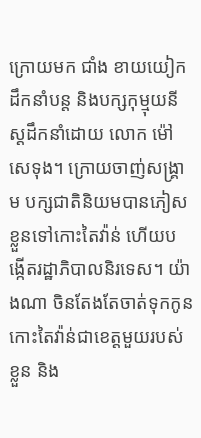ក្រោយមក ជាំង ខាយយៀក ដឹកនាំបន្ត និងបក្សកុម្មុយនីស្ដដឹកនាំដោយ លោក ម៉ៅ សេទុង។ ក្រោយចាញ់សង្គ្រាម បក្សជាតិនិយមបានភៀសខ្លួនទៅកោះតៃវ៉ាន់ ហើយបង្កើតរដ្ឋាភិបាលនិរទេស។ យ៉ាងណា ចិនតែងតែចាត់ទុកកូនកោះតៃវ៉ាន់ជាខេត្តមួយរបស់ខ្លួន និង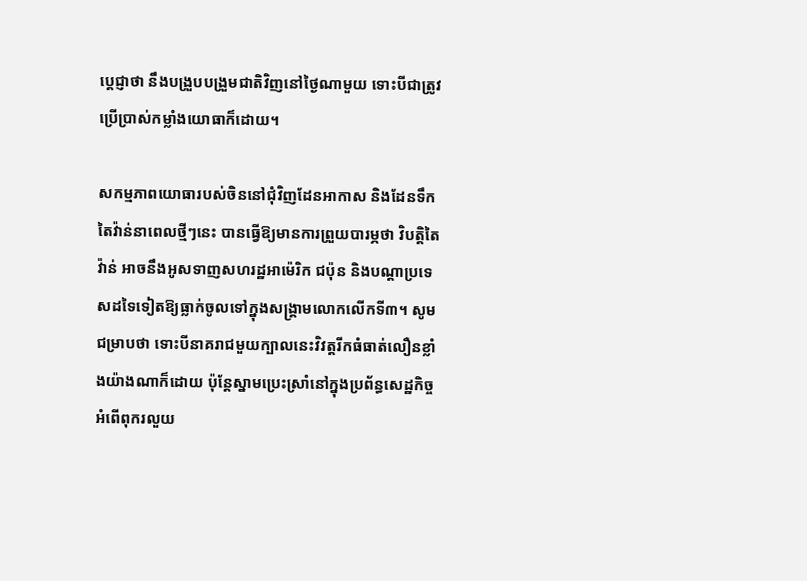ប្តេជ្ញាថា នឹងបង្រួបបង្រួមជាតិវិញនៅថ្ងៃណាមួយ ទោះបីជាត្រូវប្រើប្រាស់កម្លាំងយោធាក៏ដោយ។

សកម្មភាពយោធារបស់ចិននៅជុំវិញដែនអាកាស និងដែនទឹកតៃវ៉ាន់នាពេលថ្មីៗនេះ បានធ្វើឱ្យមានការព្រួយបារម្ភថា វិបត្តិតៃវ៉ាន់ អាចនឹងអូសទាញសហរដ្ឋអាម៉េរិក ជប៉ុន និងបណ្តាប្រទេសដទៃទៀតឱ្យធ្លាក់ចូលទៅក្នុងសង្គ្រាមលោកលើកទី៣។ សូមជម្រាបថា ទោះបីនាគរាជមួយក្បាលនេះវិវត្តរីកធំធាត់លឿនខ្លាំងយ៉ាងណាក៏ដោយ ប៉ុន្តែស្នាមប្រេះស្រាំនៅក្នុងប្រព័ន្ធសេដ្ឋកិច្ច អំពើពុករលួយ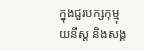ក្នុងជួរបក្សកុម្មុយនីស្ដ និងសង្គ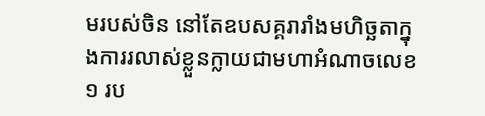មរបស់ចិន នៅតែឧបសគ្គរារាំងមហិច្ឆតាក្នុងការរលាស់ខ្លួនក្លាយជាមហាអំណាចលេខ១ រប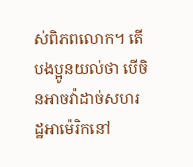ស់ពិភពលោក។ តើបងប្អូនយល់ថា បើចិនអាចវ៉ាដាច់សហរដ្ឋអាម៉េរិកនៅ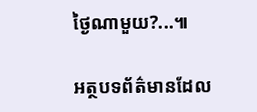ថ្ងៃណាមួយ?...៕

អត្ថបទព័ត៌មានដែល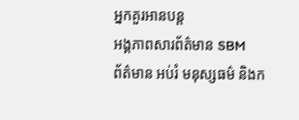អ្នកគួរអានបន្ត
អង្គភាពសារព័ត៌មាន SBM
ព័ត៌មាន អប់រំ មនុស្សធម៌ និងក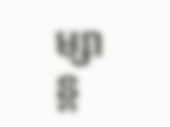ម្សាន្ត